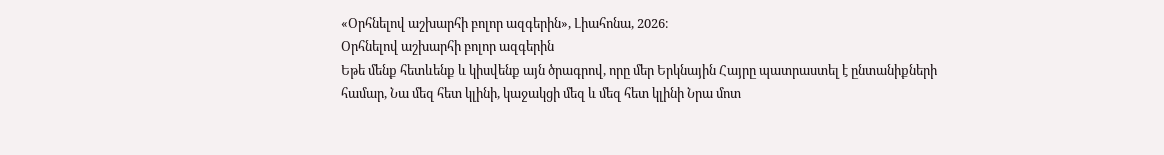«Օրհնելով աշխարհի բոլոր ազգերին», Լիահոնա, 2026։
Օրհնելով աշխարհի բոլոր ազգերին
Եթե մենք հետևենք և կիսվենք այն ծրագրով, որը մեր Երկնային Հայրը պատրաստել է ընտանիքների համար, Նա մեզ հետ կլինի, կաջակցի մեզ և մեզ հետ կլինի Նրա մոտ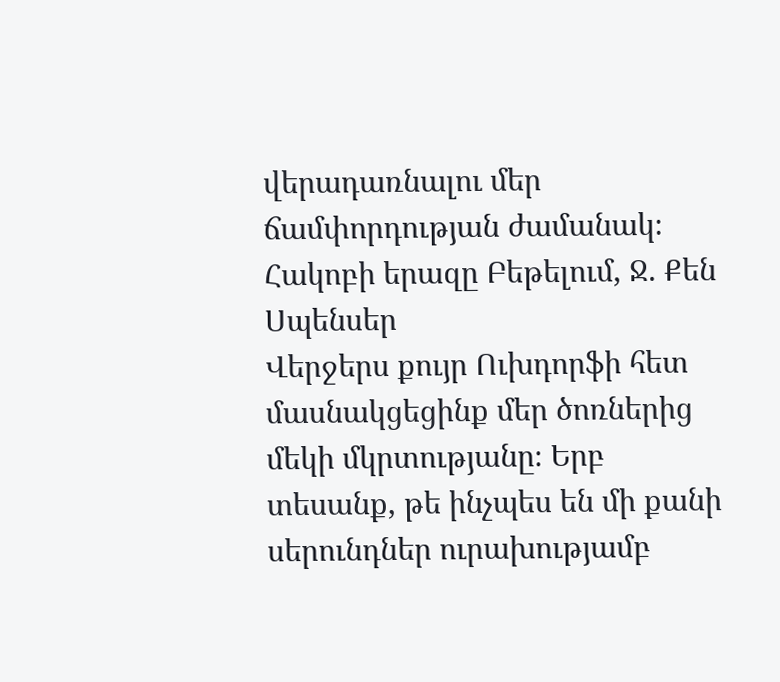վերադառնալու մեր ճամփորդության ժամանակ։
Հակոբի երազը Բեթելում, Ջ. Քեն Սպենսեր
Վերջերս քույր Ուխդորֆի հետ մասնակցեցինք մեր ծոռներից մեկի մկրտությանը։ Երբ տեսանք, թե ինչպես են մի քանի սերունդներ ուրախությամբ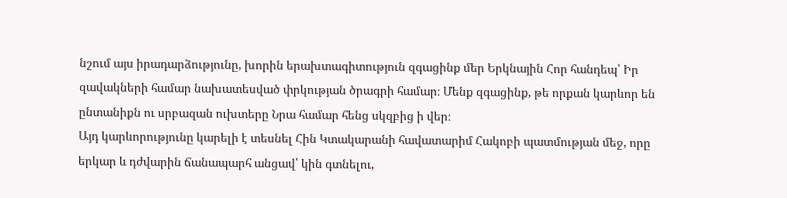նշում այս իրադարձությունը, խորին երախտագիտություն զգացինք մեր Երկնային Հոր հանդեպ՝ Իր զավակների համար նախատեսված փրկության ծրագրի համար։ Մենք զգացինք, թե որքան կարևոր են ընտանիքն ու սրբազան ուխտերը Նրա համար հենց սկզբից ի վեր։
Այդ կարևորությունը կարելի է տեսնել Հին Կտակարանի հավատարիմ Հակոբի պատմության մեջ, որը երկար և դժվարին ճանապարհ անցավ՝ կին գտնելու,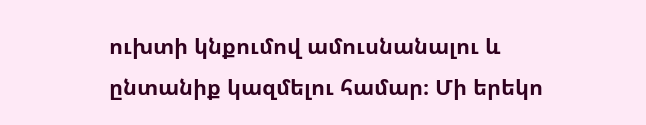ուխտի կնքումով ամուսնանալու և ընտանիք կազմելու համար։ Մի երեկո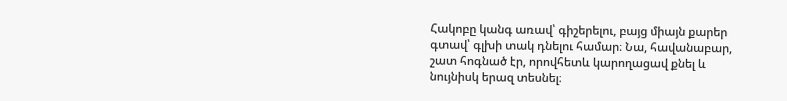Հակոբը կանգ առավ՝ գիշերելու, բայց միայն քարեր գտավ՝ գլխի տակ դնելու համար։ Նա, հավանաբար, շատ հոգնած էր, որովհետև կարողացավ քնել և նույնիսկ երազ տեսնել։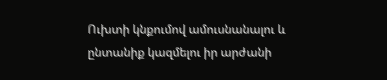Ուխտի կնքումով ամուսնանալու և ընտանիք կազմելու իր արժանի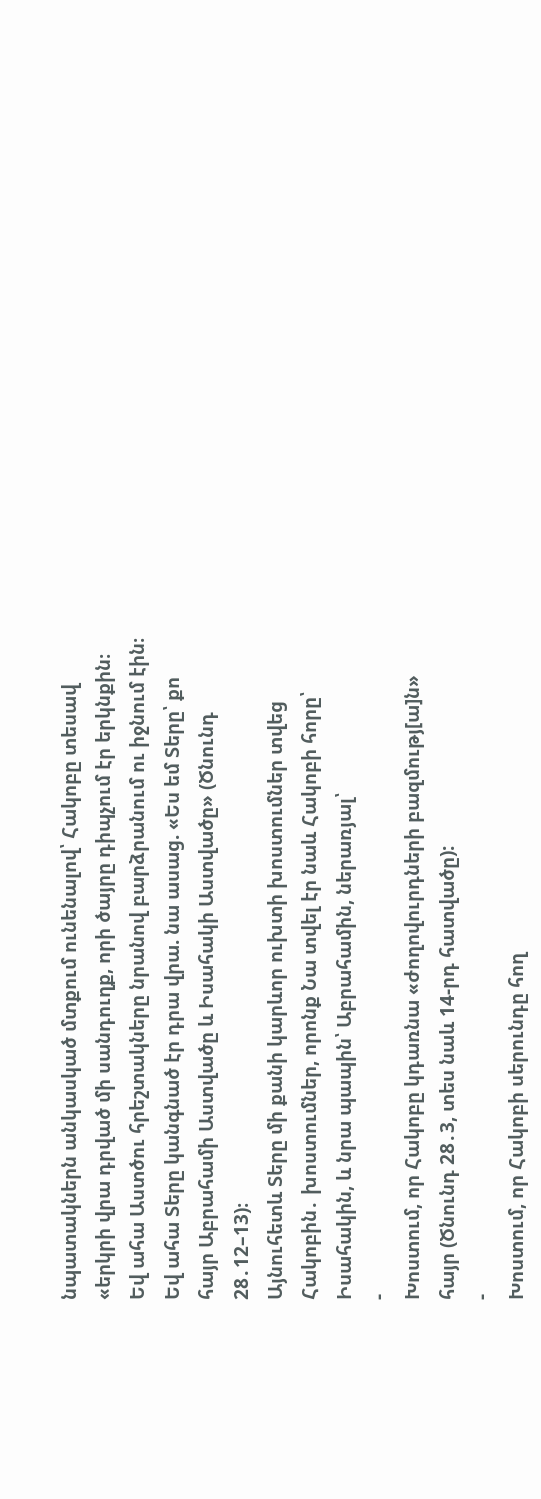նպատակներն անկասկած մտքում ունենալով՝ Հակոբը տեսավ «երկրի վրա դրված մի սանդուղք, որի ծայրը դիպչում էր երկնքին։ Եվ ահա Աստծու հրեշտակները նրանով բարձրանում ու իջնում էին։
Եվ ահա Տերը կանգնած էր դրա վրա. նա ասաց. «Ես եմ Տերը՝ քո հայր Աբրահամի Աստվածը և Իսահակի Աստվածը» (Ծնունդ 28․12–13)։
Այնուհետև Տերը մի քանի կարևոր ուխտի խոստումներ տվեց Հակոբին․ խոստումներ, որոնք Նա տվել էր նաև Հակոբի հորը՝ Իսահակին, և նրա պապին՝ Աբրահամին, ներառյալ՝
-
Խոստում, որ Հակոբը կդառնա «ժողովուրդների բազմությ[ա]ն» հայր (Ծնունդ 28․3, տես նաև 14-րդ հատվածը):
-
Խոստում, որ Հակոբի սերունդը հող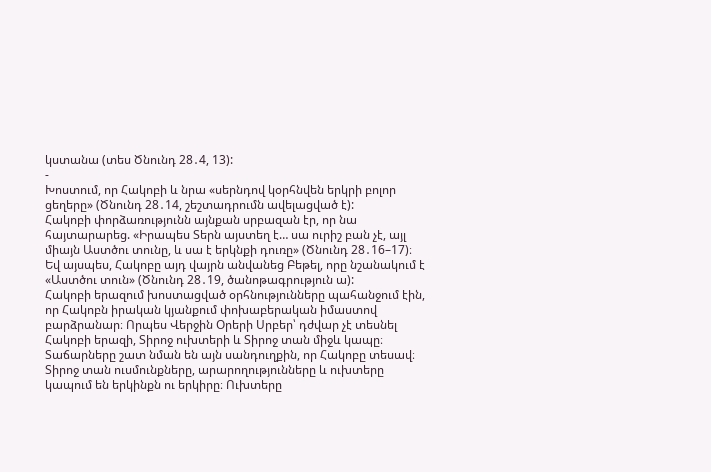կստանա (տես Ծնունդ 28․4, 13):
-
Խոստում, որ Հակոբի և նրա «սերնդով կօրհնվեն երկրի բոլոր ցեղերը» (Ծնունդ 28․14, շեշտադրումն ավելացված է):
Հակոբի փորձառությունն այնքան սրբազան էր, որ նա հայտարարեց. «Իրապես Տերն այստեղ է… սա ուրիշ բան չէ, այլ միայն Աստծու տունը, և սա է երկնքի դուռը» (Ծնունդ 28․16–17)։ Եվ այսպես, Հակոբը այդ վայրն անվանեց Բեթել, որը նշանակում է «Աստծու տուն» (Ծնունդ 28․19, ծանոթագրություն ա):
Հակոբի երազում խոստացված օրհնությունները պահանջում էին, որ Հակոբն իրական կյանքում փոխաբերական իմաստով բարձրանար։ Որպես Վերջին Օրերի Սրբեր՝ դժվար չէ տեսնել Հակոբի երազի, Տիրոջ ուխտերի և Տիրոջ տան միջև կապը։ Տաճարները շատ նման են այն սանդուղքին, որ Հակոբը տեսավ։ Տիրոջ տան ուսմունքները, արարողությունները և ուխտերը կապում են երկինքն ու երկիրը։ Ուխտերը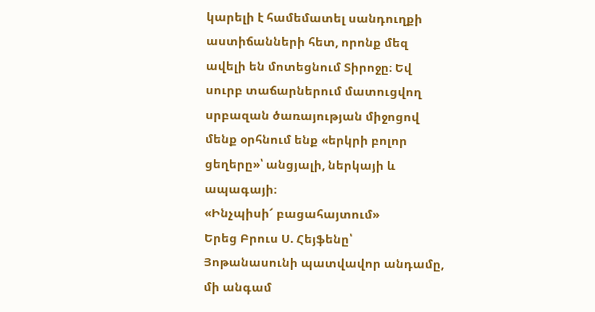կարելի է համեմատել սանդուղքի աստիճանների հետ, որոնք մեզ ավելի են մոտեցնում Տիրոջը։ Եվ սուրբ տաճարներում մատուցվող սրբազան ծառայության միջոցով մենք օրհնում ենք «երկրի բոլոր ցեղերը»՝ անցյալի, ներկայի և ապագայի։
«Ինչպիսի՜ բացահայտում»
Երեց Բրուս Ս. Հեյֆենը՝ Յոթանասունի պատվավոր անդամը, մի անգամ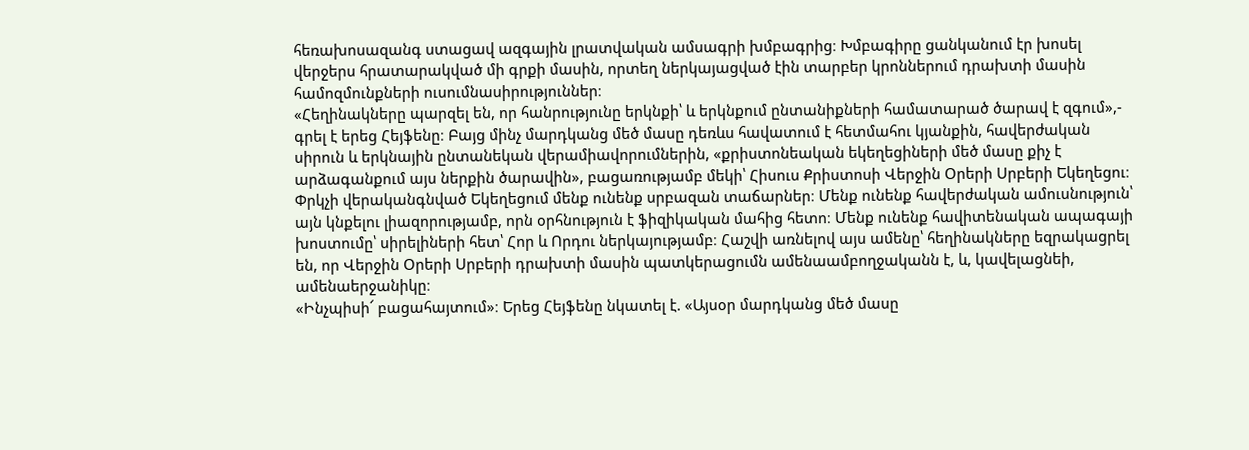հեռախոսազանգ ստացավ ազգային լրատվական ամսագրի խմբագրից։ Խմբագիրը ցանկանում էր խոսել վերջերս հրատարակված մի գրքի մասին, որտեղ ներկայացված էին տարբեր կրոններում դրախտի մասին համոզմունքների ուսումնասիրություններ։
«Հեղինակները պարզել են, որ հանրությունը երկնքի՝ և երկնքում ընտանիքների համատարած ծարավ է զգում»,- գրել է երեց Հեյֆենը։ Բայց մինչ մարդկանց մեծ մասը դեռևս հավատում է հետմահու կյանքին, հավերժական սիրուն և երկնային ընտանեկան վերամիավորումներին, «քրիստոնեական եկեղեցիների մեծ մասը քիչ է արձագանքում այս ներքին ծարավին», բացառությամբ մեկի՝ Հիսուս Քրիստոսի Վերջին Օրերի Սրբերի Եկեղեցու։
Փրկչի վերականգնված Եկեղեցում մենք ունենք սրբազան տաճարներ։ Մենք ունենք հավերժական ամուսնություն՝ այն կնքելու լիազորությամբ, որն օրհնություն է ֆիզիկական մահից հետո։ Մենք ունենք հավիտենական ապագայի խոստումը՝ սիրելիների հետ՝ Հոր և Որդու ներկայությամբ։ Հաշվի առնելով այս ամենը՝ հեղինակները եզրակացրել են, որ Վերջին Օրերի Սրբերի դրախտի մասին պատկերացումն ամենաամբողջականն է, և, կավելացնեի, ամենաերջանիկը։
«Ինչպիսի՜ բացահայտում»։ Երեց Հեյֆենը նկատել է. «Այսօր մարդկանց մեծ մասը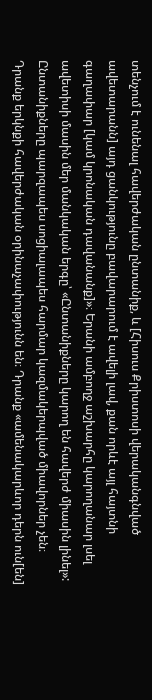տենչում է ունենալ հավերժական ընտանիք, և [Հիսուս Քրիստոսի վերականգնված ավետարանն] այդ ցանկությունը բավարարում է ավելի լավ, քան որևէ այլ հայտնի գաղափար [կամ կրոնական դավանանք]»։ Երանի ամբողջ աշխարհը կարողանար լսել ավետիսի մասին մեր մանկական երգը՝ «Ընտանիքները կարող են հավերժ միասին լինել»:
Ընտանիքները պարզապես սոցիալապես հարմար կազմակերպված միավորներ չեն։ Դրանք երկնքի հավերժական օրինաչափությունն են։ Դրանք «ամենակարևոր դերն ուն[են]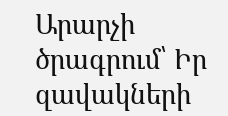Արարչի ծրագրում՝ Իր զավակների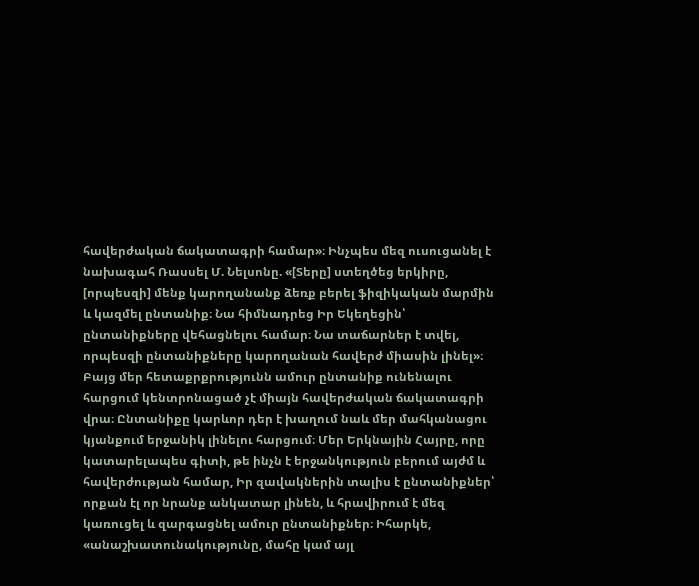հավերժական ճակատագրի համար»։ Ինչպես մեզ ուսուցանել է նախագահ Ռասսել Մ. Նելսոնը. «[Տերը] ստեղծեց երկիրը, [որպեսզի] մենք կարողանանք ձեռք բերել ֆիզիկական մարմին և կազմել ընտանիք։ Նա հիմնադրեց Իր Եկեղեցին՝ ընտանիքները վեհացնելու համար։ Նա տաճարներ է տվել, որպեսզի ընտանիքները կարողանան հավերժ միասին լինել»։
Բայց մեր հետաքրքրությունն ամուր ընտանիք ունենալու հարցում կենտրոնացած չէ միայն հավերժական ճակատագրի վրա։ Ընտանիքը կարևոր դեր է խաղում նաև մեր մահկանացու կյանքում երջանիկ լինելու հարցում։ Մեր Երկնային Հայրը, որը կատարելապես գիտի, թե ինչն է երջանկություն բերում այժմ և հավերժության համար, Իր զավակներին տալիս է ընտանիքներ՝ որքան էլ որ նրանք անկատար լինեն, և հրավիրում է մեզ կառուցել և զարգացնել ամուր ընտանիքներ։ Իհարկե, «անաշխատունակությունը, մահը կամ այլ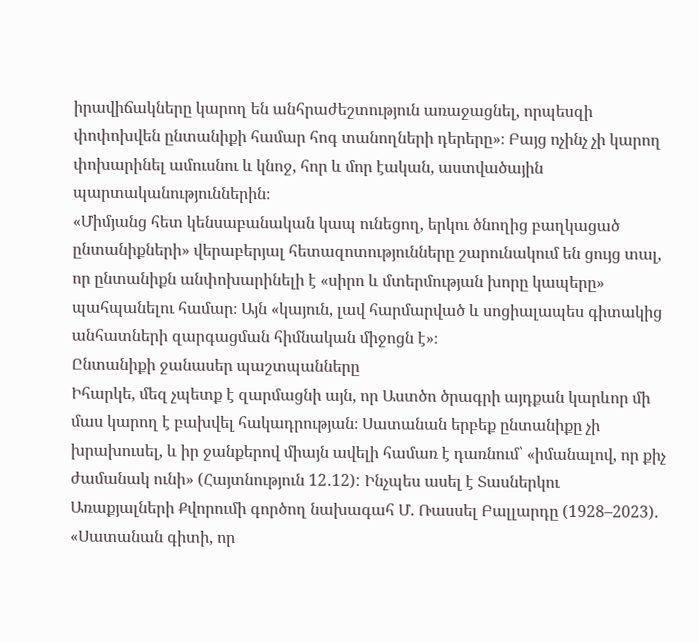իրավիճակները կարող են անհրաժեշտություն առաջացնել, որպեսզի փոփոխվեն ընտանիքի համար հոգ տանողների դերերը»։ Բայց ոչինչ չի կարող փոխարինել ամուսնու և կնոջ, հոր և մոր էական, աստվածային պարտականություններին։
«Միմյանց հետ կենսաբանական կապ ունեցող, երկու ծնողից բաղկացած ընտանիքների» վերաբերյալ հետազոտությունները շարունակում են ցույց տալ, որ ընտանիքն անփոխարինելի է «սիրո և մտերմության խորը կապերը» պահպանելու համար։ Այն «կայուն, լավ հարմարված և սոցիալապես գիտակից անհատների զարգացման հիմնական միջոցն է»։
Ընտանիքի ջանասեր պաշտպանները
Իհարկե, մեզ չպետք է զարմացնի այն, որ Աստծո ծրագրի այդքան կարևոր մի մաս կարող է բախվել հակադրության։ Սատանան երբեք ընտանիքը չի խրախուսել, և իր ջանքերով միայն ավելի համառ է դառնում՝ «իմանալով, որ քիչ ժամանակ ունի» (Հայտնություն 12․12): Ինչպես ասել է Տասներկու Առաքյալների Քվորումի գործող նախագահ Մ. Ռասսել Բալլարդը (1928–2023). «Սատանան գիտի, որ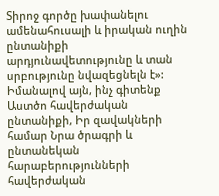Տիրոջ գործը խափանելու ամենահուսալի և իրական ուղին ընտանիքի արդյունավետությունը և տան սրբությունը նվազեցնելն է»:
Իմանալով այն, ինչ գիտենք Աստծո հավերժական ընտանիքի, Իր զավակների համար Նրա ծրագրի և ընտանեկան հարաբերությունների հավերժական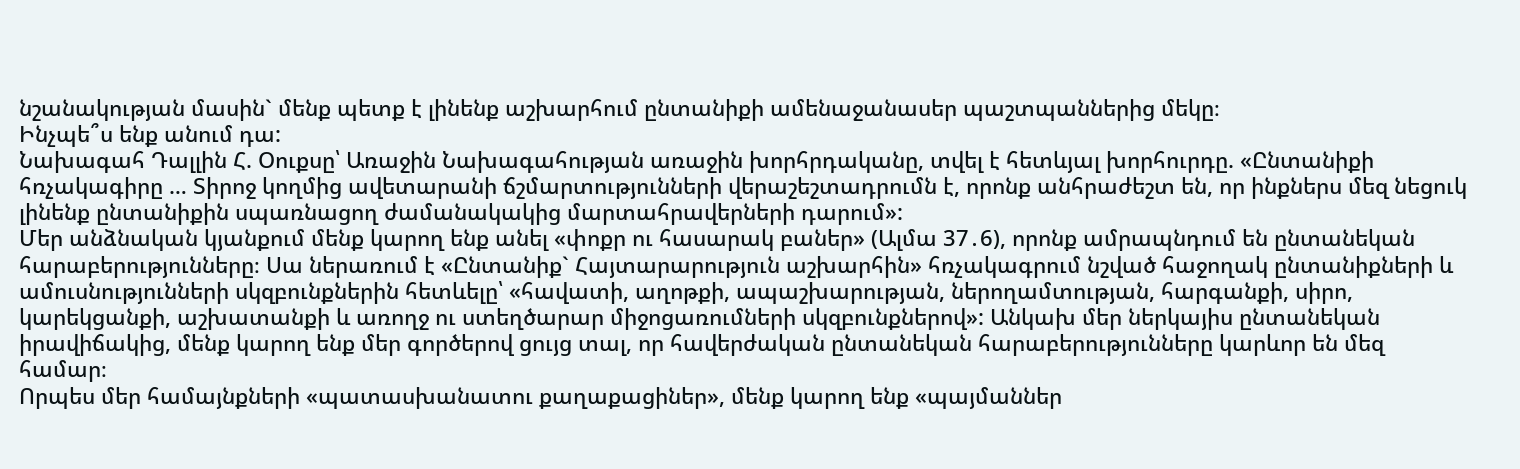նշանակության մասին` մենք պետք է լինենք աշխարհում ընտանիքի ամենաջանասեր պաշտպաններից մեկը։
Ինչպե՞ս ենք անում դա:
Նախագահ Դալլին Հ. Օուքսը՝ Առաջին Նախագահության առաջին խորհրդականը, տվել է հետևյալ խորհուրդը. «Ընտանիքի հռչակագիրը … Տիրոջ կողմից ավետարանի ճշմարտությունների վերաշեշտադրումն է, որոնք անհրաժեշտ են, որ ինքներս մեզ նեցուկ լինենք ընտանիքին սպառնացող ժամանակակից մարտահրավերների դարում»:
Մեր անձնական կյանքում մենք կարող ենք անել «փոքր ու հասարակ բաներ» (Ալմա 37․6), որոնք ամրապնդում են ընտանեկան հարաբերությունները։ Սա ներառում է «Ընտանիք` Հայտարարություն աշխարհին» հռչակագրում նշված հաջողակ ընտանիքների և ամուսնությունների սկզբունքներին հետևելը՝ «հավատի, աղոթքի, ապաշխարության, ներողամտության, հարգանքի, սիրո, կարեկցանքի, աշխատանքի և առողջ ու ստեղծարար միջոցառումների սկզբունքներով»: Անկախ մեր ներկայիս ընտանեկան իրավիճակից, մենք կարող ենք մեր գործերով ցույց տալ, որ հավերժական ընտանեկան հարաբերությունները կարևոր են մեզ համար։
Որպես մեր համայնքների «պատասխանատու քաղաքացիներ», մենք կարող ենք «պայմաններ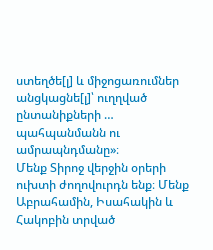ստեղծե[լ] և միջոցառումներ անցկացնե[լ]՝ ուղղված ընտանիքների … պահպանմանն ու ամրապնդմանը»։
Մենք Տիրոջ վերջին օրերի ուխտի ժողովուրդն ենք։ Մենք Աբրահամին, Իսահակին և Հակոբին տրված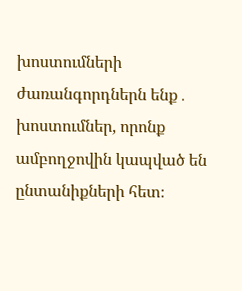խոստումների ժառանգորդներն ենք․ խոստումներ, որոնք ամբողջովին կապված են ընտանիքների հետ։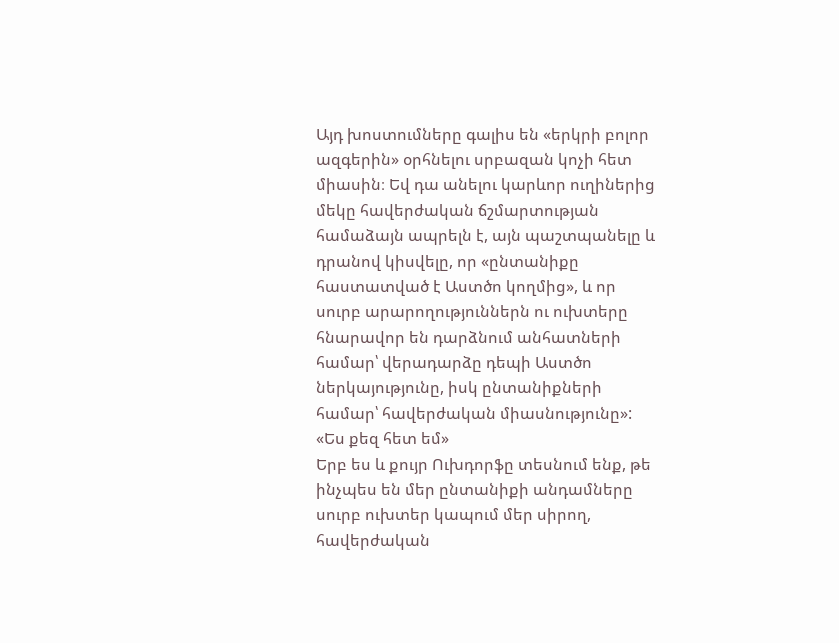Այդ խոստումները գալիս են «երկրի բոլոր ազգերին» օրհնելու սրբազան կոչի հետ միասին։ Եվ դա անելու կարևոր ուղիներից մեկը հավերժական ճշմարտության համաձայն ապրելն է, այն պաշտպանելը և դրանով կիսվելը, որ «ընտանիքը հաստատված է Աստծո կողմից», և որ սուրբ արարողություններն ու ուխտերը հնարավոր են դարձնում անհատների համար՝ վերադարձը դեպի Աստծո ներկայությունը, իսկ ընտանիքների համար՝ հավերժական միասնությունը»:
«Ես քեզ հետ եմ»
Երբ ես և քույր Ուխդորֆը տեսնում ենք, թե ինչպես են մեր ընտանիքի անդամները սուրբ ուխտեր կապում մեր սիրող, հավերժական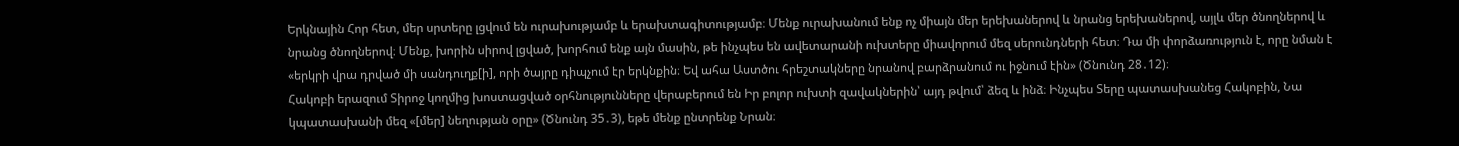Երկնային Հոր հետ, մեր սրտերը լցվում են ուրախությամբ և երախտագիտությամբ։ Մենք ուրախանում ենք ոչ միայն մեր երեխաներով և նրանց երեխաներով, այլև մեր ծնողներով և նրանց ծնողներով։ Մենք, խորին սիրով լցված, խորհում ենք այն մասին, թե ինչպես են ավետարանի ուխտերը միավորում մեզ սերունդների հետ։ Դա մի փորձառություն է, որը նման է «երկրի վրա դրված մի սանդուղք[ի], որի ծայրը դիպչում էր երկնքին։ Եվ ահա Աստծու հրեշտակները նրանով բարձրանում ու իջնում էին» (Ծնունդ 28․12)։
Հակոբի երազում Տիրոջ կողմից խոստացված օրհնությունները վերաբերում են Իր բոլոր ուխտի զավակներին՝ այդ թվում՝ ձեզ և ինձ։ Ինչպես Տերը պատասխանեց Հակոբին, Նա կպատասխանի մեզ «[մեր] նեղության օրը» (Ծնունդ 35․3), եթե մենք ընտրենք Նրան։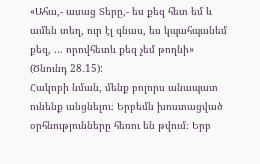«Ահա,- ասաց Տերը,- ես քեզ հետ եմ և ամեն տեղ, ուր էլ գնաս, ես կպահպանեմ քեզ, … որովհետև քեզ չեմ թողնի» (Ծնունդ 28․15):
Հակոբի նման, մենք բոլորս անապատ ունենք անցնելու։ Երբեմն խոստացված օրհնությունները հեռու են թվում։ Երբ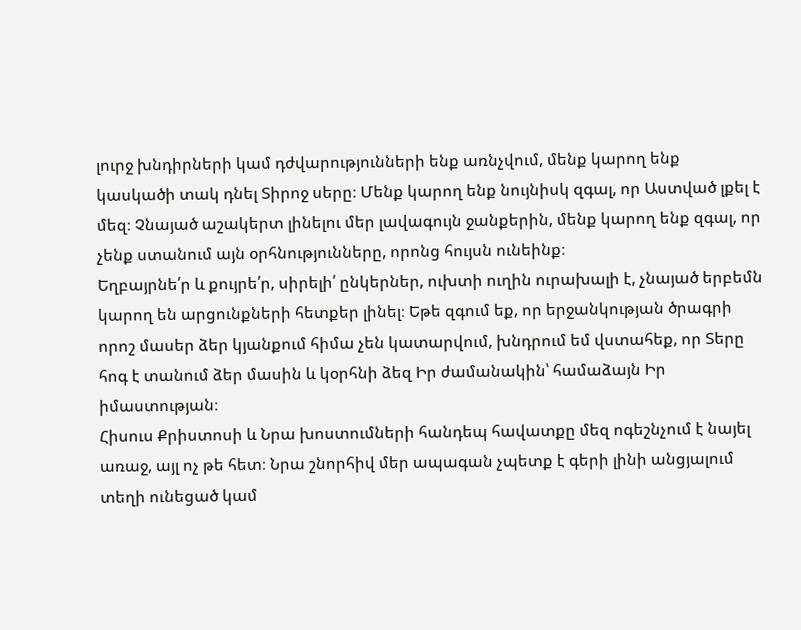լուրջ խնդիրների կամ դժվարությունների ենք առնչվում, մենք կարող ենք կասկածի տակ դնել Տիրոջ սերը։ Մենք կարող ենք նույնիսկ զգալ, որ Աստված լքել է մեզ։ Չնայած աշակերտ լինելու մեր լավագույն ջանքերին, մենք կարող ենք զգալ, որ չենք ստանում այն օրհնությունները, որոնց հույսն ունեինք։
Եղբայրնե՛ր և քույրե՛ր, սիրելի՛ ընկերներ, ուխտի ուղին ուրախալի է, չնայած երբեմն կարող են արցունքների հետքեր լինել։ Եթե զգում եք, որ երջանկության ծրագրի որոշ մասեր ձեր կյանքում հիմա չեն կատարվում, խնդրում եմ վստահեք, որ Տերը հոգ է տանում ձեր մասին և կօրհնի ձեզ Իր ժամանակին՝ համաձայն Իր իմաստության։
Հիսուս Քրիստոսի և Նրա խոստումների հանդեպ հավատքը մեզ ոգեշնչում է նայել առաջ, այլ ոչ թե հետ։ Նրա շնորհիվ մեր ապագան չպետք է գերի լինի անցյալում տեղի ունեցած կամ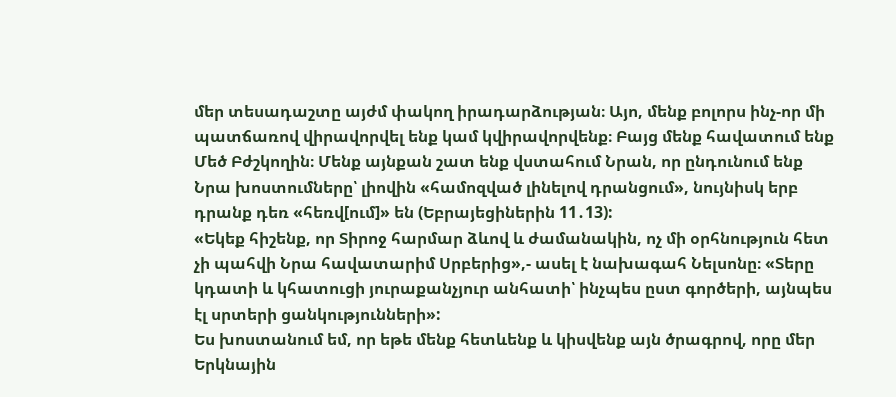մեր տեսադաշտը այժմ փակող իրադարձության։ Այո, մենք բոլորս ինչ-որ մի պատճառով վիրավորվել ենք կամ կվիրավորվենք։ Բայց մենք հավատում ենք Մեծ Բժշկողին։ Մենք այնքան շատ ենք վստահում Նրան, որ ընդունում ենք Նրա խոստումները՝ լիովին «համոզված լինելով դրանցում», նույնիսկ երբ դրանք դեռ «հեռվ[ում]» են (Եբրայեցիներին 11․13):
«Եկեք հիշենք, որ Տիրոջ հարմար ձևով և ժամանակին, ոչ մի օրհնություն հետ չի պահվի Նրա հավատարիմ Սրբերից»,- ասել է նախագահ Նելսոնը։ «Տերը կդատի և կհատուցի յուրաքանչյուր անհատի՝ ինչպես ըստ գործերի, այնպես էլ սրտերի ցանկությունների»:
Ես խոստանում եմ, որ եթե մենք հետևենք և կիսվենք այն ծրագրով, որը մեր Երկնային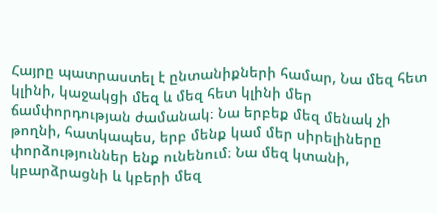Հայրը պատրաստել է ընտանիքների համար, Նա մեզ հետ կլինի, կաջակցի մեզ և մեզ հետ կլինի մեր ճամփորդության ժամանակ։ Նա երբեք մեզ մենակ չի թողնի, հատկապես, երբ մենք կամ մեր սիրելիները փորձություններ ենք ունենում։ Նա մեզ կտանի, կբարձրացնի և կբերի մեզ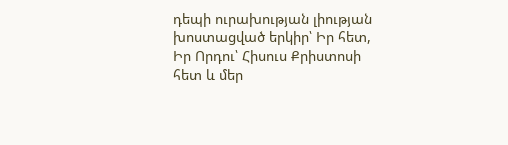դեպի ուրախության լիության խոստացված երկիր՝ Իր հետ, Իր Որդու՝ Հիսուս Քրիստոսի հետ և մեր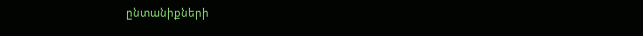ընտանիքների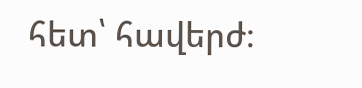հետ՝ հավերժ։